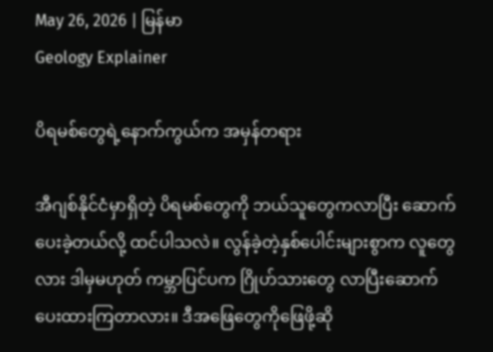May 26, 2026 | မြန်မာ
Geology Explainer

ပိရမစ်တွေရဲ့နောက်ကွယ်က အမှန်တရား

အီဂျစ်နိုင်ငံမှာရှိတဲ့ ပိရမစ်တွေကို ဘယ်သူတွေကလာပြီး ဆောက်ပေးခဲ့တယ်လို့ ထင်ပါသလဲ။ လွန်ခဲ့တဲ့နှစ်ပေါင်းများစွာက လူတွေလား ဒါမှမဟုတ် ကမ္ဘာပြင်ပက ဂြိုဟ်သားတွေ လာပြီးဆောက်ပေးထားကြတာလား။ ဒီအဖြေတွေကိုဖြေဖို့ဆို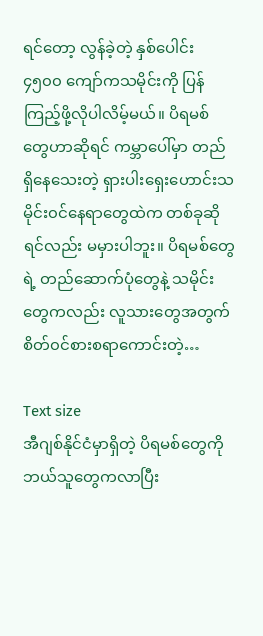ရင်တော့ လွန်ခဲ့တဲ့ နှစ်ပေါင်း ၄၅၀၀ ကျော်ကသမိုင်းကို ပြန်ကြည့်ဖို့လိုပါလိမ့်မယ်။ ပိရမစ်တွေဟာဆိုရင် ကမ္ဘာပေါ်မှာ တည်ရှိနေသေးတဲ့ ရှားပါးရှေးဟောင်းသမိုင်း၀င်နေရာတွေထဲက တစ်ခုဆိုရင်လည်း မမှားပါဘူး။ ပိရမစ်တွေရဲ့ တည်ဆောက်ပုံတွေနဲ့ သမိုင်းတွေကလည်း လူသားတွေအတွက် စိတ်၀င်စားစရာကောင်းတဲ့…

Text size
အီဂျစ်နိုင်ငံမှာရှိတဲ့ ပိရမစ်တွေကို ဘယ်သူတွေကလာပြီး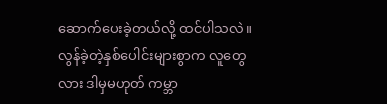ဆောက်ပေးခဲ့တယ်လို့ ထင်ပါသလဲ။ လွန်ခဲ့တဲ့နှစ်ပေါင်းများစွာက လူတွေလား ဒါမှမဟုတ် ကမ္ဘာ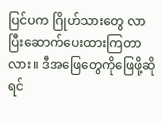ပြင်ပက ဂြိုဟ်သားတွေ လာပြီးဆောက်ပေးထားကြတာလား။ ဒီအဖြေတွေကိုဖြေဖို့ဆိုရင်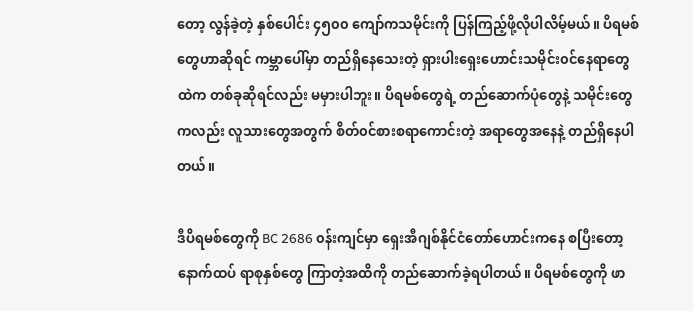တော့ လွန်ခဲ့တဲ့ နှစ်ပေါင်း ၄၅၀၀ ကျော်ကသမိုင်းကို ပြန်ကြည့်ဖို့လိုပါလိမ့်မယ်။ ပိရမစ်တွေဟာဆိုရင် ကမ္ဘာပေါ်မှာ တည်ရှိနေသေးတဲ့ ရှားပါးရှေးဟောင်းသမိုင်း၀င်နေရာတွေထဲက တစ်ခုဆိုရင်လည်း မမှားပါဘူး။ ပိရမစ်တွေရဲ့ တည်ဆောက်ပုံတွေနဲ့ သမိုင်းတွေကလည်း လူသားတွေအတွက် စိတ်၀င်စားစရာကောင်းတဲ့ အရာတွေအနေနဲ့ တည်ရှိနေပါတယ်။

ဒီပိရမစ်တွေကို BC 2686 ၀န်းကျင်မှာ ရှေးအီဂျစ်နိုင်ငံတော်ဟောင်းကနေ စပြီးတော့ နောက်ထပ် ရာစုနှစ်တွေ ကြာတဲ့အထိကို တည်ဆောက်ခဲ့ရပါတယ်။ ပိရမစ်တွေကို ဖာ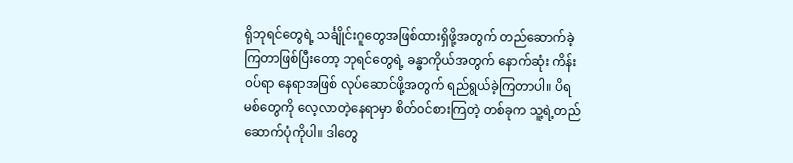ရိုဘုရင်တွေရဲ့ သင်္ချိုင်းဂူတွေအဖြစ်ထားရှိဖို့အတွက် တည်ဆောက်ခဲ့ကြတာဖြစ်ပြီးတော့ ဘုရင်တွေရဲ့ ခန္ဓာကိုယ်အတွက် နောက်ဆုံး ကိန်း၀ပ်ရာ နေရာအဖြစ် လုပ်ဆောင်ဖို့အတွက် ရည်ရွယ်ခဲ့ကြတာပါ။ ပိရမစ်တွေကို လေ့လာတဲ့နေရာမှာ စိတ်၀င်စားကြတဲ့ တစ်ခုက သူ့ရဲ့တည်ဆောက်ပုံကိုပါ။ ဒါတွေ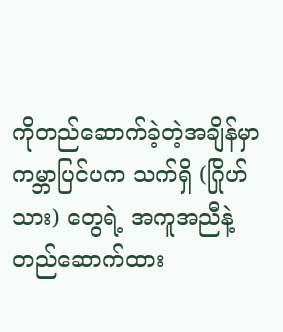ကိုတည်ဆောက်ခဲ့တဲ့အချိန်မှာ ကမ္ဘာပြင်ပက သက်ရှိ (ဂြိုဟ်သား) တွေရဲ့ အကူအညီနဲ့ တည်ဆောက်ထား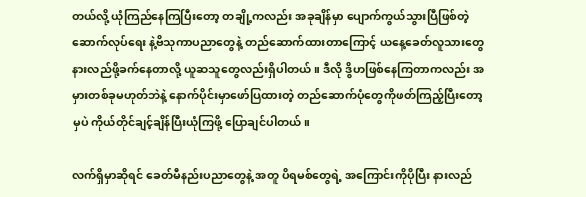တယ်လို့ ယုံကြည်နေကြပြီးတော့ တချို့ကလည်း အခုချိန်မှာ ပျောက်ကွယ်သွားပြီဖြစ်တဲ့ ဆောက်လုပ်ရေး နဲ့ဗိသုကာပညာတွေနဲ့ တည်ဆောက်ထားတာကြောင့် ယနေ့ခေတ်လူသားတွေ နားလည်ဖို့ခက်နေတာလို့ ယူဆသူတွေလည်းရှိပါတယ်။ ဒီလို ဒွိဟဖြစ်နေကြတာကလည်း အမှားတစ်ခုမဟုတ်ဘဲနဲ့ နောက်ပိုင်းမှာဖော်ပြထားတဲ့ ‌တည်ဆောက်ပုံတွေကိုဖတ်ကြည့်ပြီးတော့မှပဲ ကိုယ်တိုင်ချင့်ချိန်ပြီးယုံကြဖို့ ပြောချင်ပါတယ်။

လက်ရှိမှာဆိုရင် ခေတ်မီနည်းပညာတွေနဲ့ အတူ ပိရမစ်တွေရဲ့ အကြောင်းကိုပိုပြီး နားလည်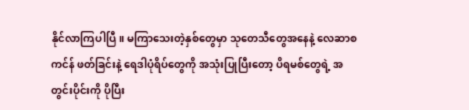နိုင်လာကြပါပြီ။ မကြာသေးတဲ့နှစ်တွေမှာ သုတေသီတွေအနေနဲ့ လေဆာစကင်န် ဖတ်ခြင်းနဲ့ ရေဒါပုံရိပ်တွေကို အသုံးပြုပြီးတော့ ပိရမစ်တွေရဲ့ အတွင်းပိုင်းကို ပိုပြီး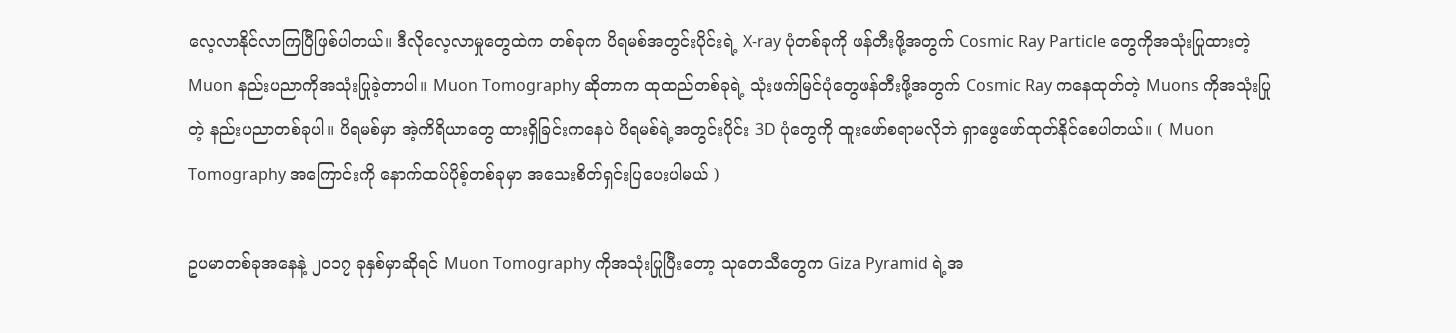လေ့လာနိုင်လာကြပြီဖြစ်ပါတယ်။ ဒီလိုလေ့လာမှုတွေထဲက တစ်ခုက ပိရမစ်အတွင်းပိုင်းရဲ့ X-ray ပုံတစ်ခုကို ဖန်တီးဖို့အတွက် Cosmic Ray Particle တွေကိုအသုံးပြုထားတဲ့ Muon နည်းပညာကိုအသုံးပြုခဲ့တာပါ။ Muon Tomography ဆိုတာက ထုထည်တစ်ခုရဲ့ သုံးဖက်မြင်ပုံတွေဖန်တီးဖို့အတွက် Cosmic Ray ကနေထုတ်‌တဲ့ Muons ကိုအသုံးပြုတဲ့ နည်းပညာတစ်ခုပါ။ ပိရမစ်မှာ အဲ့ကိရိယာတွေ ထားရှိခြင်းကနေပဲ ပိရမစ်ရဲ့အတွင်းပိုင်း 3D ပုံတွေကို ထူးဖော်စရာမလိုဘဲ ရှာဖွေဖော်‌ထုတ်နိုင်စေပါတယ်။ ( Muon Tomography အကြောင်းကို နောက်ထပ်ပိုစ့်တစ်ခုမှာ အသေးစိတ်ရှင်းပြပေးပါမယ် )

ဥပမာတစ်ခုအနေနဲ့ ၂၀၁၇ ခုနှစ်မှာဆိုရင် Muon Tomography ကိုအသုံးပြုပြီးတော့ သုတေသီတွေက Giza Pyramid ရဲ့အ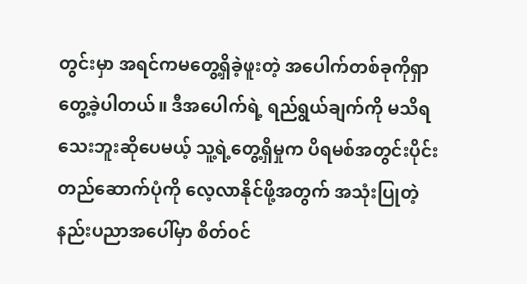တွင်းမှာ အရင်ကမတွေ့ရှိခဲ့ဖူးတဲ့ အပေါက်တစ်ခုကိုရှာတွေ့ခဲ့ပါတယ်။ ဒီအပေါက်ရဲ့ ရည်ရွယ်ချက်ကို မသိရသေးဘူးဆိုပေမယ့် သူ့ရဲ့တွေ့ရှိမှုက ပိရမစ်အတွင်းပိုင်းတည်ဆောက်ပုံကို လေ့လာနိုင်ဖို့အတွက် အသုံးပြုတဲ့ နည်းပညာအပေါ်မှာ စိတ်၀င်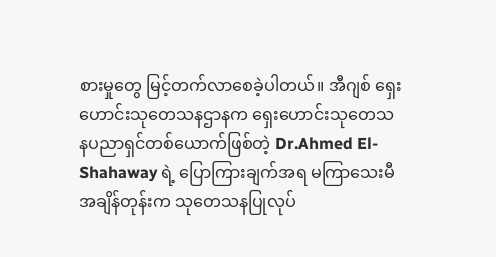စားမှုတွေ မြင့်တက်လာစေခဲ့ပါတယ်။ အီဂျစ် ရှေးဟောင်းသုတေသနဌာနက ရှေးဟောင်းသုတေသနပညာရှင်တစ်ယောက်ဖြစ်တဲ့ Dr.Ahmed El-Shahaway ရဲ့ ပြောကြားချက်အရ မကြာသေးမီအချိန်တုန်းက သုတေသနပြုလုပ်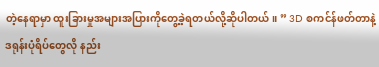တဲ့နေရာမှာ ထူးခြားမှုအများအပြားကိုတွေ့ခဲ့ရတယ်လို့ဆိုပါတယ်။ ” 3D စကင်န်ဖတ်တာနဲ့ ဒရုန်းပုံရိပ်တွေလို နည်း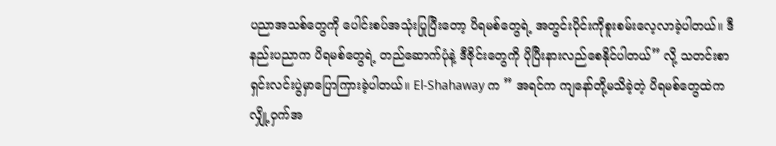ပညာအသစ်တွေကို ပေါင်းစပ်အသုံးပြုပြီးတော့ ပိရမစ်တွေရဲ့ အတွင်းပိုင်းကိုစူးစမ်းလေ့လာခဲ့ပါတယ်။ ဒီနည်းပညာက ပိရမစ်တွေရဲ့ တည်ဆောက်ပုံနဲ့ ဒီဇိုင်းတွေကို ပိုပြီးနားလည်စေနိုင်ပါတယ်” လို့ သတင်းစာရှင်းလင်းပွဲမှာပြောကြားခဲ့ပါတယ်။ El-Shahaway က ” အရင်က ကျနော်တို့မသိခဲ့တဲ့ ပိရမစ်တွေထဲက လျှို့ဝှက်အ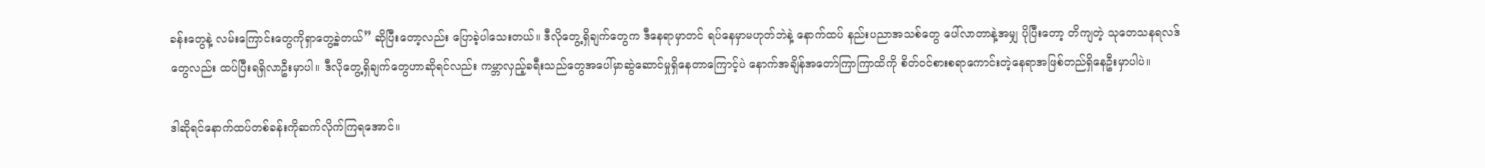ခန်းတွေနဲ့ လမ်းကြောင်းတွေကိုရှာတွေ့ခဲ့တယ်” ဆိုပြီးတော့လည်း ပြောခဲ့ပါသေးတယ်။ ဒီလိုတွေ့ရှိချက်တွေက ဒီနေရာမှာတင် ရပ်နေမှာမဟုတ်ဘဲနဲ့ နောက်ထပ် နည်းပညာအသစ်တွေ ပေါ်လာတာနဲ့အမျှ ပိုပြီးတော့ တိကျတဲ့ သုတေသနရလဒ်တွေလည်း ထပ်ပြီးရရှိလာဦးမှာပါ။ ဒီလိုတွေ့ရှိချက်တွေဟာဆိုရင်လည်း ကမ္ဘာလှည့်ခရီးသည်တွေအပေါ်မှာဆွဲဆောင်မှုရှိနေတာကြောင့်ပဲ နောက်အချိန်အတော်ကြာကြာထိကို စိတ်၀င်စားစရာကောင်းတဲ့နေရာအဖြစ်တည်ရှိနေဦးမှာပါပဲ။

ဒါဆိုရင်နောက်ထပ်တစ်ခန်းကိုဆက်လိုက်ကြရအောင်။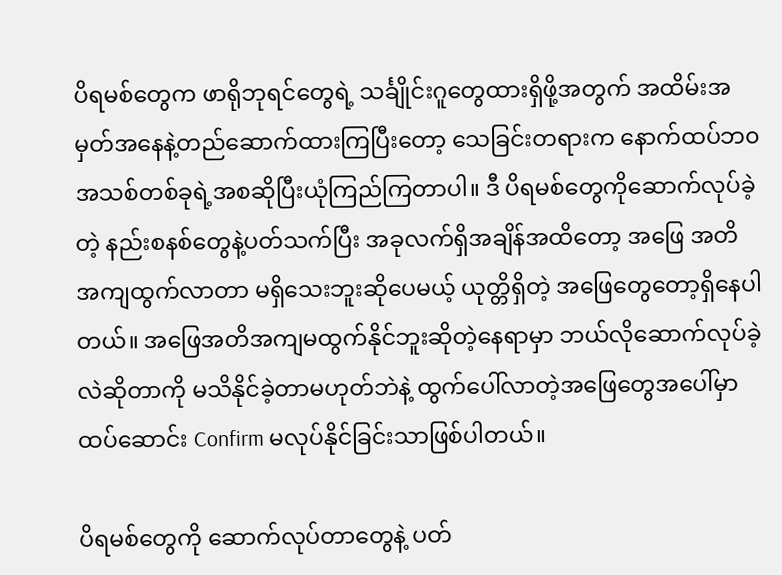ပိရမစ်တွေက ဖာရိုဘုရင်တွေရဲ့ သင်္ချိုင်းဂူတွေထားရှိဖို့အတွက် အထိမ်းအမှတ်အနေနဲ့တည်ဆောက်ထားကြပြီးတော့ သေခြင်းတရားက နောက်ထပ်ဘ၀အသစ်တစ်ခုရဲ့အစဆိုပြီးယုံကြည်ကြတာပါ။ ဒီ ပိရမစ်တွေကိုဆောက်လုပ်ခဲ့တဲ့ နည်းစနစ်တွေနဲ့ပတ်သက်ပြီး အခုလက်ရှိအချိန်အထိတော့ အဖြေ အတိအကျထွက်လာတာ မရှိသေးဘူးဆိုပေမယ့် ယုတ္တိရှိတဲ့ အဖြေတွေတော့ရှိနေပါတယ်။ အဖြေအတိအကျမထွက်နိုင်ဘူးဆိုတဲ့နေရာမှာ ဘယ်လိုဆောက်လုပ်ခဲ့လဲဆိုတာကို မသိနိုင်ခဲ့တာမဟုတ်ဘဲနဲ့ ထွက်ပေါ်လာတဲ့အဖြေတွေ‌အပေါ်မှာ ထပ်ဆောင်း Confirm မလုပ်နိုင်ခြင်းသာဖြစ်ပါတယ်။

ပိရမစ်တွေကို ဆောက်လုပ်တာ‌တွေနဲ့ ပတ်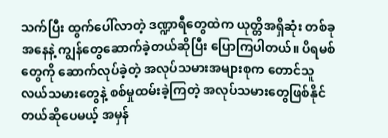သက်ပြီး ထွက်ပေါ်လာတဲ့ ဒဏ္ဍာရီတွေထဲက ယုတ္တိအရှိဆုံး တစ်ခုအနေနဲ့ ကျွန်တွေဆောက်ခဲ့တယ်ဆိုပြီး ပြောကြပါတယ်။ ပိရမစ်တွေကို ဆောက်လုပ်ခဲ့တဲ့ အလုပ်သမားအများစုက တောင်သူလယ်သမားတွေနဲ့ စစ်မှုထမ်းခဲ့ကြတဲ့ အလုပ်သမားတွေဖြစ်နိုင်တယ်ဆိုပေမယ့် အမှန်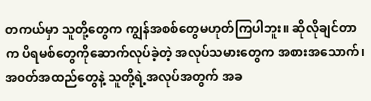တကယ်မှာ သူတို့တွေက ကျွန်အစစ်တွေမဟုတ်ကြပါဘူး။ ဆိုလိုချင်တာက ပိရမစ်တွေကိုဆောက်လုပ်ခဲ့တဲ့ အလုပ်သမားတွေက အစားအသောက်၊ အ၀တ်အထည်တွေနဲ့ သူတို့ရဲ့အလုပ်‌အတွက် အခ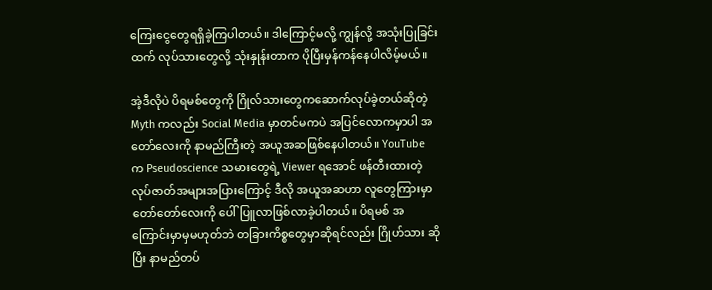ကြေးငွေတွေရရှိခဲ့ကြပါတယ်။ ဒါကြောင့်မလို့ ကျွန်လို့ အသုံးပြုခြင်းထက် လုပ်သားတွေလို့ သုံးနှုန်းတာက ပိုပြီးမှန်ကန်နေပါလိမ့်မယ်။

အဲ့ဒီလိုပဲ ပိရမစ်တွေကို ‌ဂြိုလ်သားတွေကဆောက်လုပ်ခဲ့တယ်ဆိုတဲ့ Myth ကလည်း Social Media မှာတင်မကပဲ အပြင်လောကမှာပါ အတော်လေးကို နာမည်ကြီးတဲ့ အယူအဆဖြစ်နေပါတယ်။ YouTube က Pseudoscience သမားတွေရဲ့ Viewer ရအောင် ဖန်တီးထားတဲ့ လုပ်ဇာတ်အများအပြားကြောင့် ဒီလို အယူအဆဟာ လူတွေကြားမှာတော်တော်လေးကို ပေါ်ပြူလာဖြစ်လာခဲ့ပါတယ်။ ပိရမစ် အကြောင်းမှာမှမဟုတ်ဘဲ တခြားကိစ္စတွေမှာဆိုရင်လည်း ဂြိုဟ်သား ဆိုပြီး နာမည်တပ်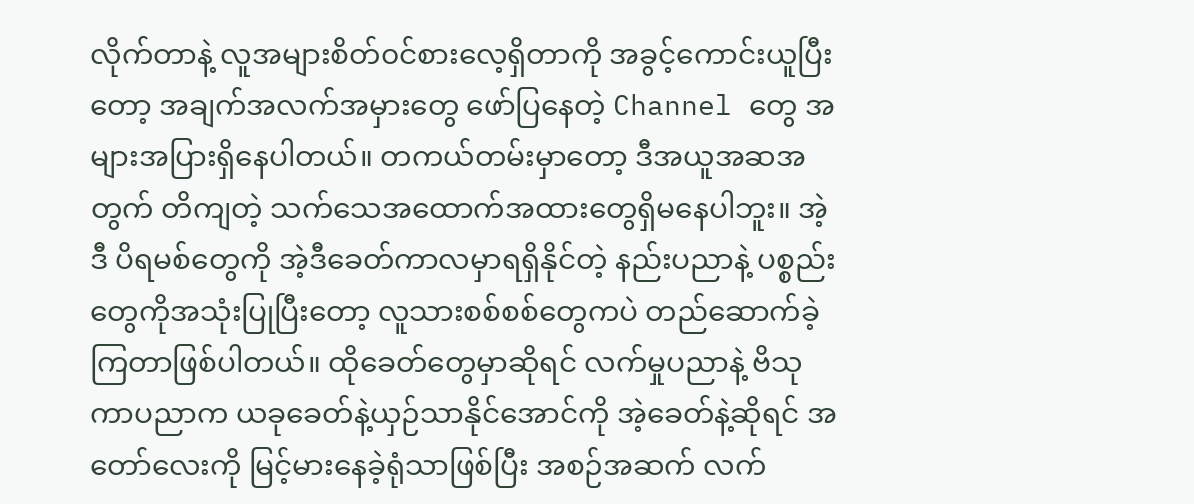လိုက်တာနဲ့ လူအများစိတ်၀င်စားလေ့ရှိတာကို အခွင့်ကောင်းယူပြီးတော့ အချက်အလက်အမှားတွေ ဖော်ပြနေတဲ့ Channel တွေ အများအပြားရှိနေပါတယ်။ တကယ်တမ်းမှာတော့ ဒီအယူအဆအတွက် တိကျတဲ့ သက်သေအထောက်အထားတွေရှိမနေပါဘူး။ အဲ့ဒီ ပိရမစ်တွေကို အဲ့ဒီခေတ်ကာလမှာရရှိနိုင်တဲ့ နည်းပညာနဲ့ ပစ္စည်းတွေကိုအသုံးပြုပြီးတော့ လူသားစစ်စစ်တွေကပဲ တည်ဆောက်ခဲ့ကြတာဖြစ်ပါတယ်။ ထိုခေတ်တွေမှာဆိုရင် လက်မှုပညာနဲ့ ဗိသုကာပညာက ယခုခေတ်နဲ့ယှဉ်သာနိုင်အောင်ကို အဲ့ခေတ်နဲ့ဆိုရင် အတော်လေးကို မြင့်မားနေခဲ့ရုံသာဖြစ်ပြီး အစဉ်အဆက် လက်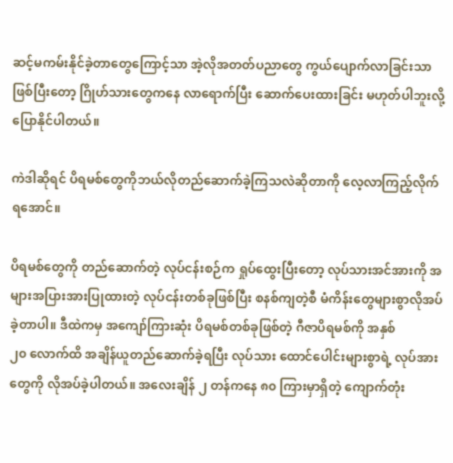ဆင့်မကမ်းနိုင်ခဲ့တာတွေကြောင့်သာ အဲ့လိုအတတ်ပညာတွေ ကွယ်ပျောက်လာခြင်းသာဖြစ်ပြီးတော့ ဂြိုဟ်သားတွေကနေ လာရောက်ပြီး ဆောက်ပေးထားခြင်း မဟုတ်ပါဘူးလို့ပြောနိုင်ပါတယ်။

ကဲဒါဆိုရင် ပိရမစ်တွေကိုဘယ်လိုတည်ဆောက်ခဲ့ကြသလဲဆိုတာကို လေ့လာကြည့်လိုက်ရအောင်။

ပိရမစ်တွေကို တည်ဆောက်တဲ့ လုပ်ငန်းစဉ်က ရှုပ်ထွေးပြီးတော့ လုပ်သားအင်အားကို အများအပြားအားပြုထားတဲ့ လုပ်ငန်းတစ်ခုဖြစ်ပြီး စနစ်ကျတဲ့စီ မံကိန်းတွေများစွာလိုအပ်ခဲ့တာပါ။ ဒီထဲကမှ အကျော်ကြားဆုံး ပိရမစ်တစ်ခုဖြစ်တဲ့ ဂီဇာပိရမစ်ကို အနှစ်၂၀ ‌လောက်ထိ အချိန်ယူတည်ဆောက်ခဲ့ရပြီး လုပ်သား ထောင်ပေါင်းများစွာရဲ့ လုပ်အားတွေကို လိုအပ်ခဲ့ပါတယ်။ အလေးချိန် ၂ တန်ကနေ ၈၀ ကြားမှာရှိတဲ့ ကျောက်တုံး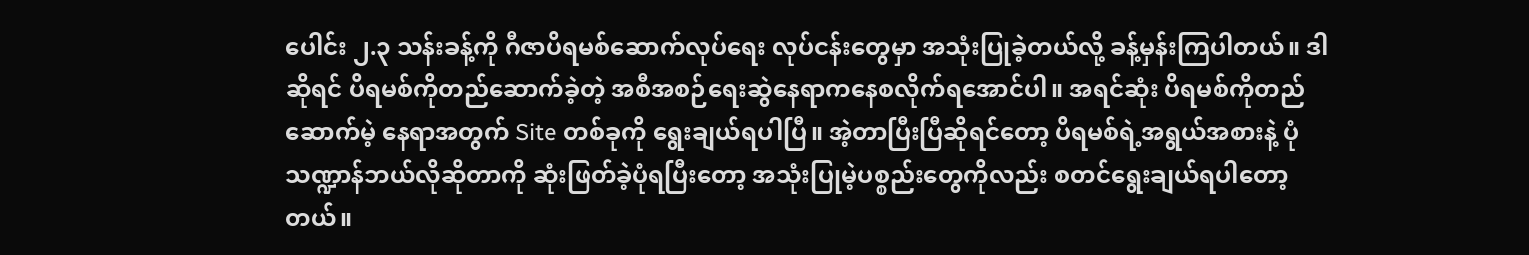ပေါင်း ၂.၃ သန်းခန့်ကို ဂီဇာပိရမစ်ဆောက်လုပ်ရေး လုပ်ငန်းတွေမှာ အသုံးပြုခဲ့တယ်လို့ ခန့်မှန်းကြပါတယ်။ ဒါဆိုရင် ပိရမစ်ကိုတည်ဆောက်ခဲ့တဲ့ အစီအစဉ်ရေးဆွဲနေရာကနေစလိုက်ရအောင်ပါ။ အရင်ဆုံး ပိရမစ်ကိုတည်ဆောက်မဲ့ နေရာအတွက် Site တစ်ခုကို ရွေးချယ်ရပါပြီ။ အဲ့တာပြီးပြီဆိုရင်တော့ ပိရမစ်ရဲ့အရွယ်အစားနဲ့ ပုံသဏ္ဍာန်ဘယ်လိုဆိုတာကို ဆုံးဖြတ်ခဲ့ပုံရပြီးတော့ အသုံးပြုမဲ့ပစ္စည်းတွေကိုလည်း စတင်ရွေးချယ်ရပါတော့တယ်။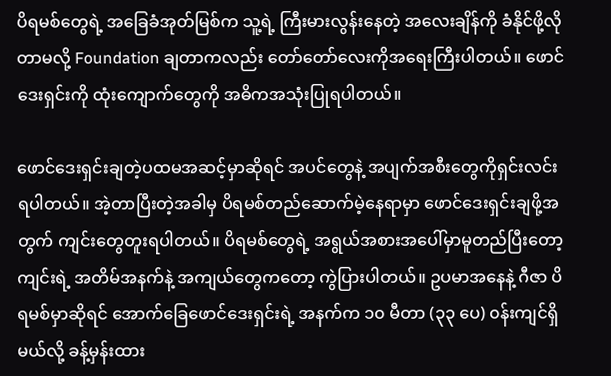ပိရမစ်တွေရဲ့ အခြေခံအုတ်မြစ်က သူ့ရဲ့ ကြီးမားလွန်းနေတဲ့ အလေးချိန်ကို ခံနိုင်ဖို့လိုတာမလို့ Foundation ချတာကလည်း တော်တော်လေးကိုအရေးကြီးပါတယ်။ ဖောင်ဒေးရှင်းကို ထုံးကျောက်တွေကို အဓိကအသုံးပြုရပါတယ်။

ဖောင်ဒေးရှင်းချတဲ့ပထမအဆင့်မှာဆိုရင် အပင်တွေနဲ့ အပျက်အစီးတွေကိုရှင်းလင်းရပါတယ်။ အဲ့တာပြီးတဲ့အခါမှ ပိရမစ်တည်ဆောက်မဲ့နေရာမှာ ဖောင်ဒေးရှင်းချဖို့အတွက် ကျင်းတွေတူးရပါတယ်။ ပိရမစ်တွေရဲ့ အရွယ်အစားအပေါ်မှာမူတည်ပြီးတော့ ကျင်းရဲ့ အတိမ်အနက်နဲ့ အကျယ်တွေကတော့ ကွဲပြားပါတယ်။ ဥပမာ‌အနေနဲ့ ဂီဇာ ပိရမစ်မှာဆိုရင် အောက်ခြေဖောင်ဒေးရှင်းရဲ့ အနက်က ၁၀ မီတာ (၃၃ ပေ) ၀န်းကျင်ရှိမယ်လို့ ခန့်မှန်းထား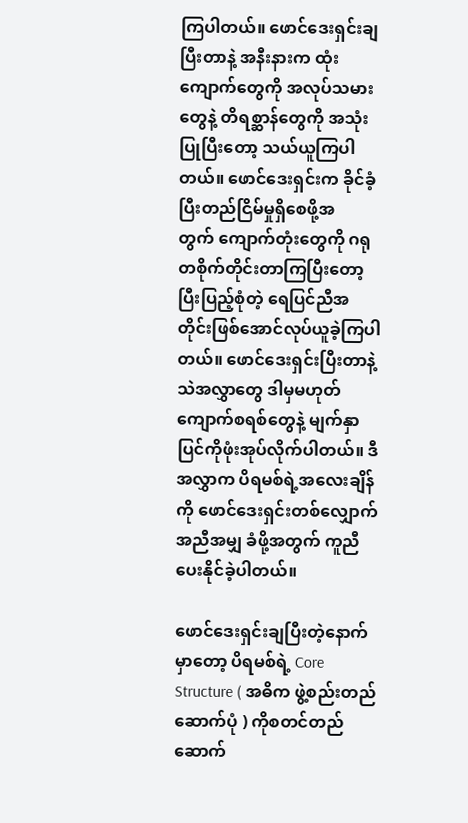ကြပါတယ်။ ဖောင်ဒေးရှင်းချပြီးတာနဲ့ အနီးနားက ထုံးကျောက်တွေကို အလုပ်သမားတွေနဲ့ တိရစ္ဆာန်တွေကို အသုံးပြုပြီးတော့ သယ်ယူကြပါတယ်။ ဖောင်ဒေးရှင်းက ခိုင်ခံ့ပြီးတည်ငြိမ်မှုရှိစေဖို့အတွက် ‌ကျောက်တုံးတွေကို ဂရုတစိုက်တိုင်းတာကြပြီးတော့ ပြီးပြည့်စုံတဲ့ ရေပြင်ညီအတိုင်းဖြစ်အောင်လုပ်ယူခဲ့ကြပါတယ်။ ဖောင်ဒေးရှင်းပြီးတာနဲ့ သဲအလွှာတွေ ဒါမှမဟုတ် ကျောက်စရစ်တွေနဲ့ မျက်နှာပြင်ကိုဖုံးအုပ်လိုက်ပါတယ်။ ဒီအလွှာက‌ ပိရမစ်ရဲ့အလေးချိန်ကို ‌‌ဖောင်ဒေးရှင်းတစ်လျှောက်အညီအမျှ ခံဖို့အတွက် ကူညီပေးနိုင်ခဲ့ပါတယ်။

ဖောင်ဒေးရှင်းချပြီးတဲ့နောက်မှာတော့ ပိရမစ်ရဲ့ Core Structure ( အဓိက ဖွဲ့စည်းတည်ဆောက်ပုံ ) ကိုစတင်တည်ဆောက်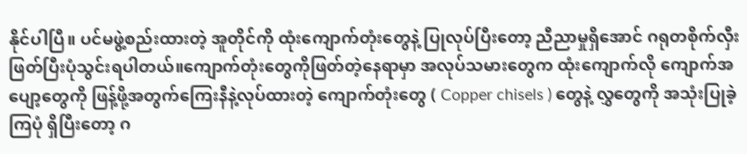နိုင်ပါပြီ။ ပင်မဖွဲ့စည်းထားတဲ့ အူတိုင်ကို ထုံးကျောက်တုံးတွေနဲ့ ပြုလုပ်ပြီးတော့ ညီညာမှုရှိအောင် ဂရုတစိုက်လှီးဖြတ်ပြီးပုံသွင်းရပါတယ်။ကျောက်တုံးတွေကိုဖြတ်တဲ့နေရာမှာ အလုပ်သမားတွေက ထုံးကျောက်လို ကျောက်အပျော့တွေကို ဖြန့်ဖို့အတွက်ကြေးနီနဲ့လုပ်ထားတဲ့‌ ကျောက်တုံးတွေ ( Copper chisels ) တွေနဲ့ လွှတွေကို အသုံးပြုခဲ့ကြပုံ ရှိပြီးတော့ ဂ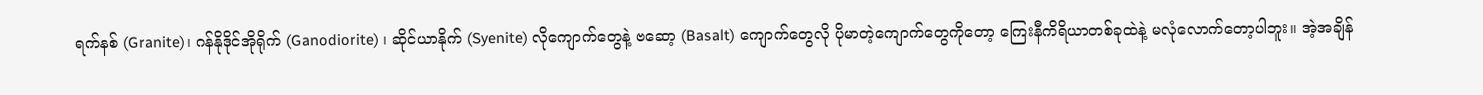ရက်နစ် (Granite)၊ ဂန်နိုဒိုင်အိုရိုက် (Ganodiorite) ၊ ဆိုင်ယာနိုက် (Syenite) လိုကျောက်တွေနဲ့ ဗဆော့ (Basalt) ကျောက်တွေလို ပိုမာတဲ့ကျောက်တွေကိုတော့ ကြေးနီကိရိယာတစ်ခုထဲနဲ့ မလုံလောက်တော့ပါဘူး။ အဲ့အချိန်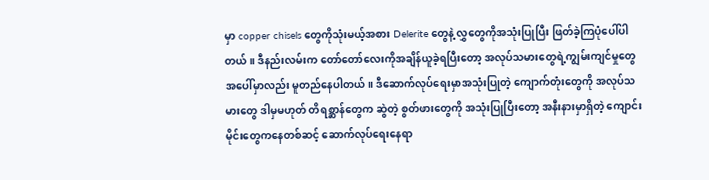မှာ ‌copper chisels တွေကိုသုံးမယ့်အစား Delerite တွေနဲ့ လွှတွေကိုအသုံးပြုပြီး ဖြတ်ခဲ့ကြပုံပေါ်ပါတယ်။ ဒီနည်းလမ်းက တော်တော်လေးကိုအချိန်ယူခဲ့ရပြီးတော့ အလုပ်သမားတွေရဲ့ကျွမ်းကျင်မှုတွေအပေါ်မှာလည်း မူတည်နေပါတယ်။ ဒီဆောက်လုပ်ရေးမှာအသုံးပြုတဲ့ ကျောက်တုံးတွေကို အလုပ်သမားတွေ ဒါမှမဟုတ် တိရစ္ဆာန်တွေက ဆွဲတဲ့ စွတ်ဖားတွေကို အသုံးပြုပြီးတော့ အနီးနားမှာရှိတဲ့ ကျောင်းမိုင်းတွေကနေတစ်ဆင့် ဆောက်လုပ်ရေးနေရာ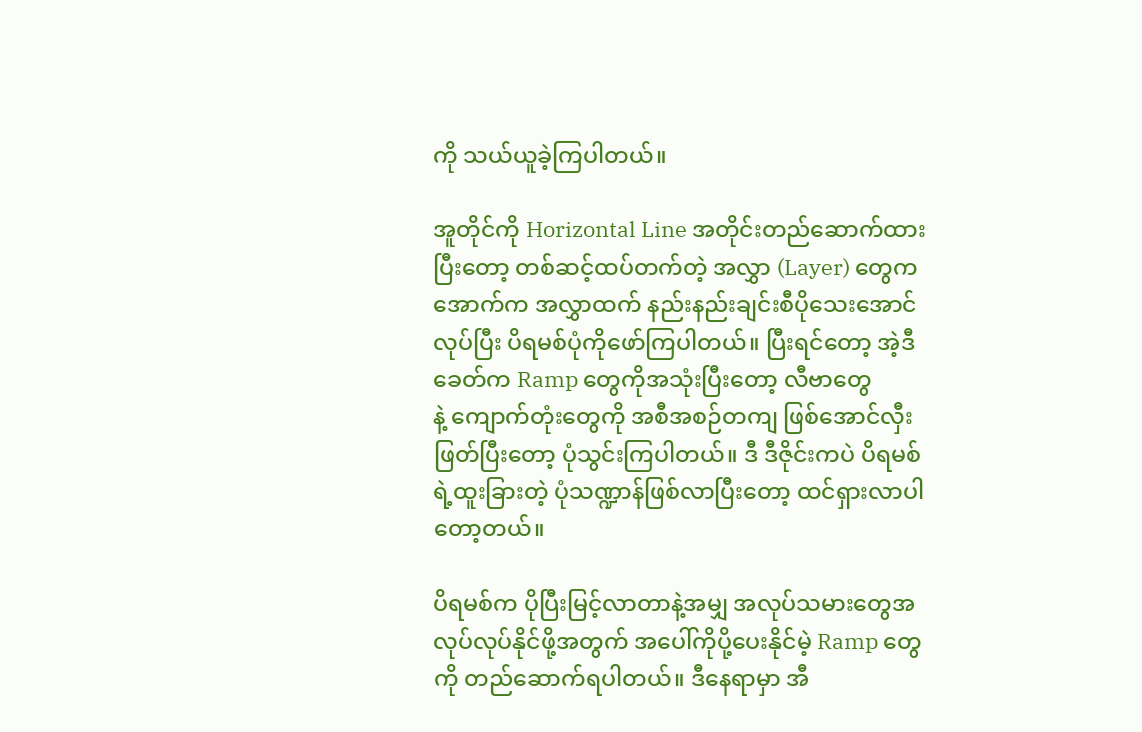ကို သယ်ယူခဲ့ကြပါတယ်။

အူတိုင်ကို Horizontal Line အတိုင်းတည်ဆောက်ထားပြီးတော့ ‌တစ်ဆင့်ထပ်တက်တဲ့ အလွှာ (Layer) တွေက အောက်က အလွှာထက် နည်းနည်းချင်းစီပိုသေးအောင် လုပ်ပြီး ပိရမစ်ပုံကိုဖော်ကြပါတယ်။ ပြီးရင်တော့ အဲ့ဒီခေတ်က Ramp တွေကိုအသုံးပြီးတော့ လီဗာတွေနဲ့ ‌ကျောက်တုံးတွေကို အစီအစဉ်တကျ ဖြစ်အောင်လှီးဖြတ်ပြီးတော့ ပုံသွင်းကြပါတယ်။ ဒီ ဒီဇိုင်းကပဲ ပိရမစ်ရဲ့ထူးခြားတဲ့ ပုံသဏ္ဍာန်ဖြစ်လာပြီးတော့ ထင်ရှားလာပါတော့တယ်။

ပိရမစ်က ပိုပြီးမြင့်လာတာနဲ့အမျှ အလုပ်သမားတွေအလုပ်လုပ်နိုင်ဖို့အတွက် အပေါ်ကိုပို့ပေးနိုင်မဲ့ Ramp တွေကို တည်ဆောက်ရပါတယ်။ ဒီနေရာမှာ အီ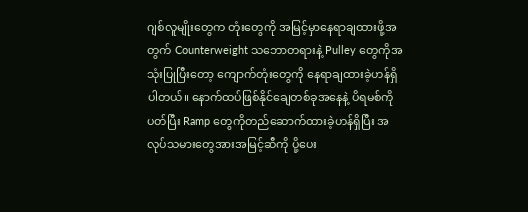ဂျစ်လူမျိုးတွေက တုံးတွေကို အမြင့်မှာနေရာချထားဖို့အတွက် Counterweight သဘောတရားနဲ့ Pulley တွေကိုအသုံးပြုပြီးတော့ ကျောက်တုံးတွေကို နေရာချထားခဲ့ဟန်ရှိပါတယ်။ နောက်ထပ်ဖြစ်နိုင်ချေတစ်ခုအနေနဲ့ ပိရမစ်ကိုပတ်ပြီး Ramp တွေကိုတည်ဆောက်ထားခဲ့ဟန်ရှိပြီး အလုပ်သမားတွေအားအမြင့်ဆီကို ပို့ပေး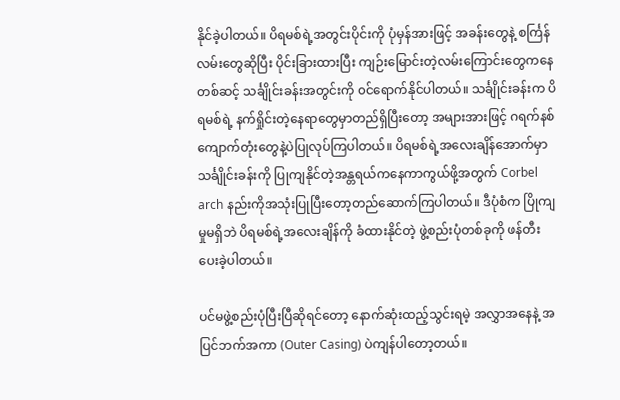နိုင်ခဲ့ပါတယ်။ ပိရမစ်ရဲ့အတွင်းပိုင်းကို ပုံမှန်အားဖြင့် အခန်းတွေနဲ့ စင်္ကြန်လမ်းတွေဆိုပြီး ပိုင်းခြားထားပြီး ကျဉ်းမြောင်းတဲ့လမ်းကြောင်းတွေကနေတစ်ဆင့် သင်္ချိုင်းခန်းအတွင်းကို ၀င်ရောက်နိုင်ပါတယ်။ သင်္ချိုင်းခန်းက ပိရမစ်ရဲ့ နက်ရှိုင်းတဲ့နေရာတွေမှာတည်ရှိပြီးတော့ အများအားဖြင့် ဂရက်နစ်ကျောက်တုံးတွေနဲ့ပဲပြုလုပ်ကြပါတယ်။ ပိရမစ်ရဲ့အလေးချိန်အောက်မှာ သင်္ချိုင်းခန်းကို ပြုကျနိုင်တဲ့အန္တရယ်ကနေကာကွယ်ဖို့အတွက် Corbel arch နည်းကိုအသုံးပြုပြီးတော့တည်ဆောက်ကြပါတယ်။ ဒီပုံစံက ပြိုကျမှုမရှိဘဲ ပိရမစ်ရဲ့အလေးချိန်ကို ခံထားနိုင်တဲ့ ဖွဲ့စည်းပုံတစ်ခုကို ဖန်တီးပေးခဲ့ပါတယ်။

ပင်မဖွဲ့စည်းပုံပြီးပြီဆိုရင်တော့ နောက်ဆုံးထည့်သွင်းရမဲ့ အလွှာအနေနဲ့ အပြင်ဘက်အကာ (Outer Casing) ပဲကျန်ပါ‌တော့တယ်။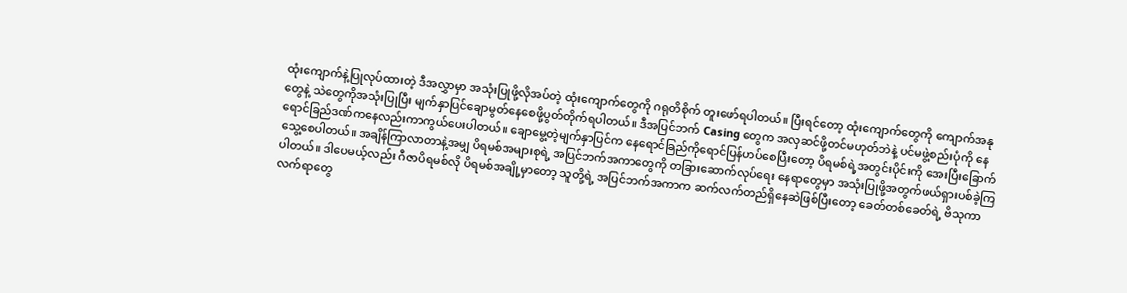ထုံးကျောက်နဲ့ပြုလုပ်ထားတဲ့ ဒီအလွှာမှာ အသုံးပြုဖို့လိုအပ်တဲ့ ထုံးကျောက်တွေကို ဂရုတိစိုက် တူးဖော်ရပါတယ်။ ပြီးရင်တော့ ထုံးကျောက်တွေကို ကျောက်အနုတွေနဲ့ သဲတွေကိုအသုံးပြုပြီး မျက်နှာပြင်ချောမွတ်နေစေဖို့ပွတ်တိုက်ရပါတယ်။ ဒီအပြင်ဘက် Casing တွေက အလှဆင်ဖို့တင်မဟုတ်ဘဲနဲ့ ပင်မဖွဲ့စည်းပုံကို နေရောင်ခြည်ဒဏ်ကနေလည်းကာကွယ်ပေးပါတယ်။ ချောမွေ့တဲ့မျက်နှာပြင်က နေရောင်ခြည်ကိုရောင်ပြန်ဟပ်စေပြီးတော့ ပိရမစ်ရဲ့အတွင်းပိုင်းကို အေးပြီးခြောက်သွေ့စေပါတယ်။ အချိန်ကြာလာတာနဲ့အမျှ ပိရမစ်အများစုရဲ့ အပြင်ဘက်အကာတွေကို တခြားဆောက်လုပ်ရေး နေရာတွေမှာ အသုံးပြုဖို့အတွက်ဖယ်ရှားပစ်ခဲ့ကြပါတယ်။ ဒါပေမယ့်လည်း ဂီဇာပိရမစ်လို ပိရမစ်အချို့မှာတော့ သူတို့ရဲ့ အပြင်ဘက်အကာက ဆက်လက်တည်ရှိနေဆဲဖြစ်ပြီးတော့ ခေတ်တစ်ခေတ်ရဲ့ ဗိသုကာလက်ရာတွေ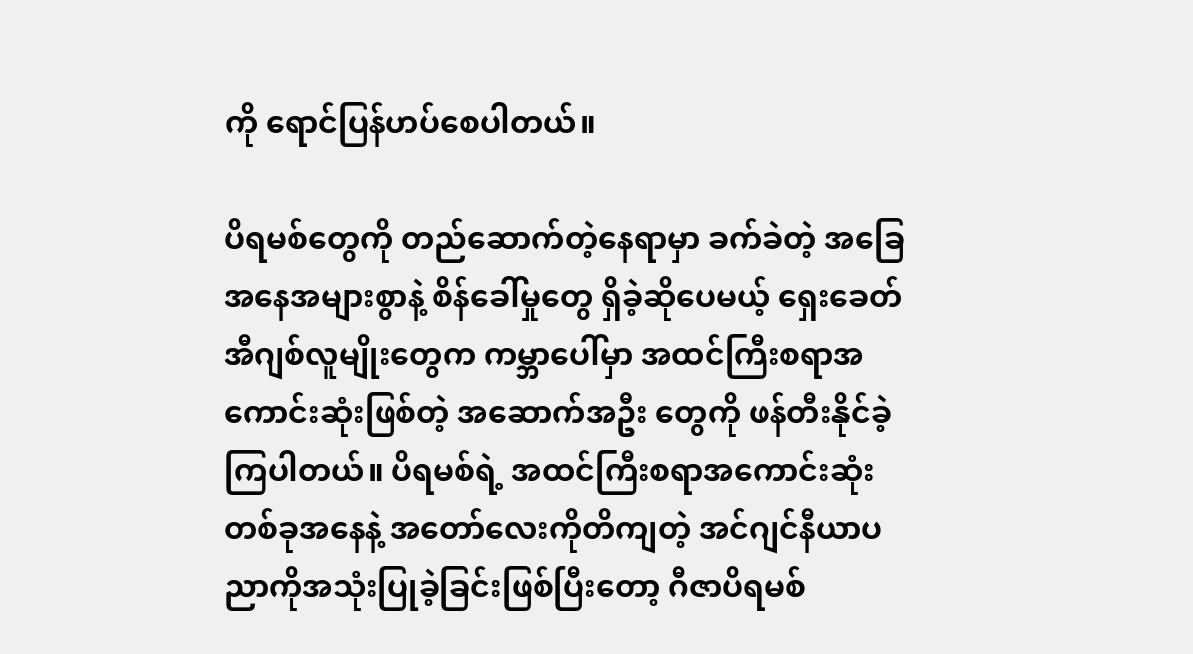ကို ရောင်ပြန်ဟပ်စေပါတယ်။

ပိရမစ်တွေကို တည်ဆောက်‌တဲ့နေရာမှာ ခက်ခဲတဲ့ အခြေအနေအများစွာနဲ့ စိန်ခေါ်မှုတွေ ရှိခဲ့ဆိုပေမယ့် ရှေးခေတ်အီဂျစ်လူမျိုးတွေက ကမ္ဘာပေါ်မှာ အထင်ကြီးစရာအကောင်းဆုံးဖြစ်တဲ့ အဆောက်အဦး တွေကို ဖန်တီးနိုင်ခဲ့ကြပါတယ်။ ပိရမစ်ရဲ့ အထင်ကြီးစရာအကောင်းဆုံး တစ်ခုအနေနဲ့ အတော်လေးကိုတိကျတဲ့ အင်ဂျင်နီယာပညာကိုအသုံးပြုခဲ့ခြင်းဖြစ်ပြီးတော့ ဂီဇာပိရမစ်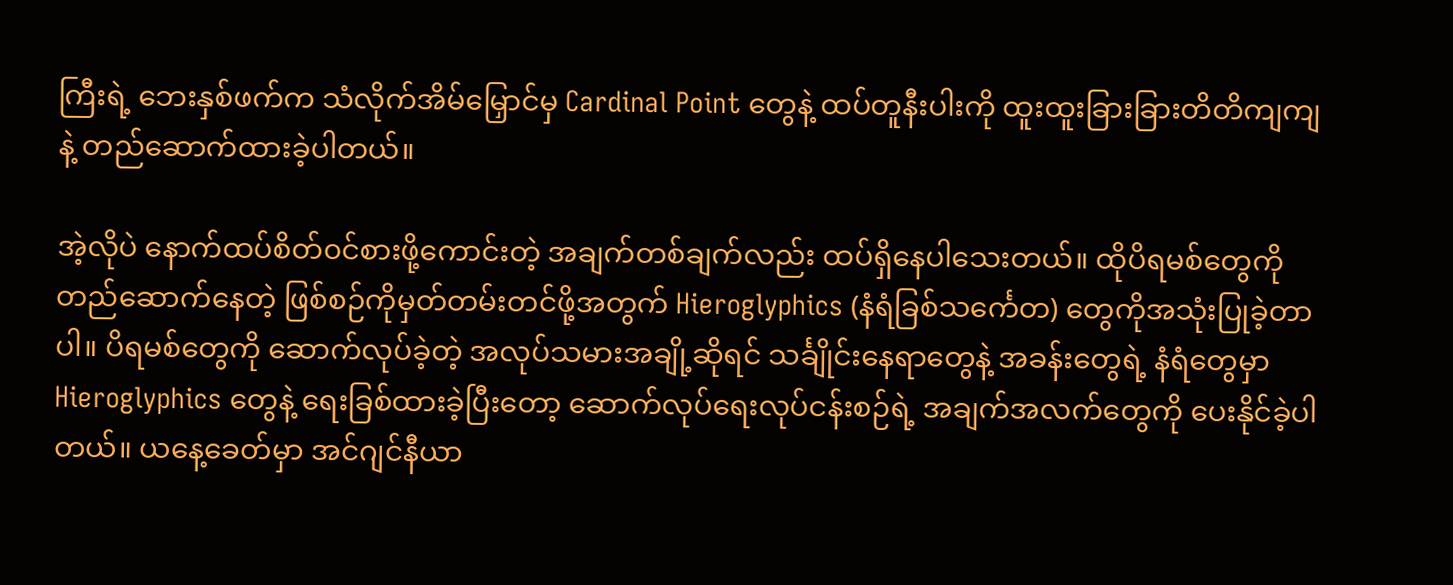ကြီးရဲ့ ဘေးနှစ်ဖက်က သံလိုက်အိမ်မြှောင်မှ Cardinal Point တွေနဲ့ ထပ်တူနီးပါးကို ထူးထူးခြားခြားတိတိကျကျနဲ့ တည်ဆောက်ထားခဲ့ပါတယ်။

အဲ့လိုပဲ နောက်ထပ်စိတ်၀င်စားဖို့ကောင်းတဲ့ အချက်တစ်ချက်လည်း ထပ်ရှိနေပါ‌သေးတယ်။ ထိုပိရမစ်တွေကို တည်ဆောက်နေတဲ့ ဖြစ်စဉ်ကိုမှတ်တမ်းတင်ဖို့အတွက် Hieroglyphics (နံရံခြစ်သင်္ကေတ) တွေကိုအသုံးပြုခဲ့တာပါ။ ပိရမစ်တွေကို ဆောက်လုပ်ခဲ့တဲ့ အလုပ်သမားအချို့ဆိုရင် သင်္ချိုင်းနေရာတွေနဲ့ အခန်းတွေရဲ့ နံရံတွေမှာ Hieroglyphics တွေနဲ့ ရေးခြစ်ထားခဲ့ပြီးတော့ ဆောက်လုပ်ရေးလုပ်ငန်းစဉ်ရဲ့ အချက်အလက်တွေကို ပေးနိုင်ခဲ့ပါတယ်။ ယနေ့ခေတ်မှာ အင်ဂျင်နီယာ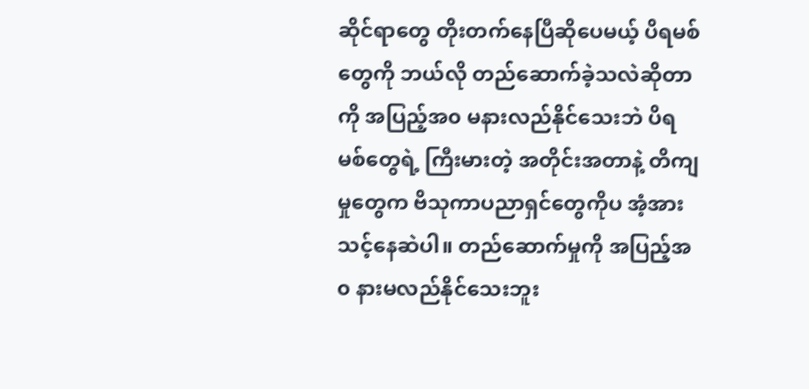ဆိုင်ရာတွေ တိုးတက်နေပြီဆိုပေမယ့် ပိရမစ်တွေကို ဘယ်လို တည်ဆောက်ခဲ့သလဲဆိုတာကို အပြည့်အ၀ မနားလည်နိုင်သေးဘဲ ပိရမစ်တွေရဲ့ ကြီးမားတဲ့ အတိုင်းအတာနဲ့ တိကျမှုတွေက ဗိသုကာပညာရှင်တွေကိုပ အံ့အားသင့်နေဆဲပါ။ တည်ဆောက်မှုကို အပြည့်အ၀ နားမလည်နိုင်သေးဘူး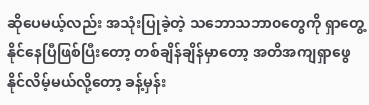ဆိုပေမယ့်လည်း အသုံးပြုခဲ့တဲ့ သဘောသဘာ၀တွေကို ရှာတွေ့နိုင်နေပြီဖြစ်ပြီးတော့ တစ်ချိန်ချိန်မှာတော့ အတိအကျရှာဖွေနိုင်လိမ့်မယ်လို့တော့ ခန့်မှန်း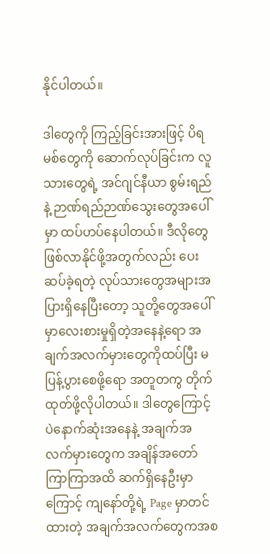နိုင်ပါတယ်။

ဒါတွေကို ကြည့်ခြင်းအားဖြင့် ပိရမစ်တွေကို ဆောက်လုပ်ခြင်းက လူသားတွေရဲ့ အင်ဂျင်နီယာ စွမ်းရည်နဲ့ ဉာဏ်ရည်ဉာဏ်သွေးတွေအပေါ်မှာ ထပ်ဟပ်နေပါတယ်။ ဒီလိုတွေဖြစ်လာနိုင်ဖို့အတွက်လည်း ပေးဆပ်ခဲ့ရတဲ့ လုပ်သားတွေအများအပြားရှိနေပြီးတော့ သူတို့တွေအပေါ်မှာလေးစားမှုရှိတဲ့‌အနေနဲ့ရော အချက်အလက်မှားတွေကိုထပ်ပြီး မပြန့်ပွားစေဖို့ရော အတူတကွ တိုက်ထုတ်ဖို့လိုပါတယ်။ ဒါတွေကြောင့်ပဲနောက်ဆုံးအနေနဲ့ အချက်အလက်မှားတွေက အချိန်အတော်ကြာကြာအထိ ဆက်ရှိနေဦးမှာကြောင့် ကျနော်တို့ရဲ့ Page မှာတင်ထားတဲ့ အချက်အလက်တွေကအစ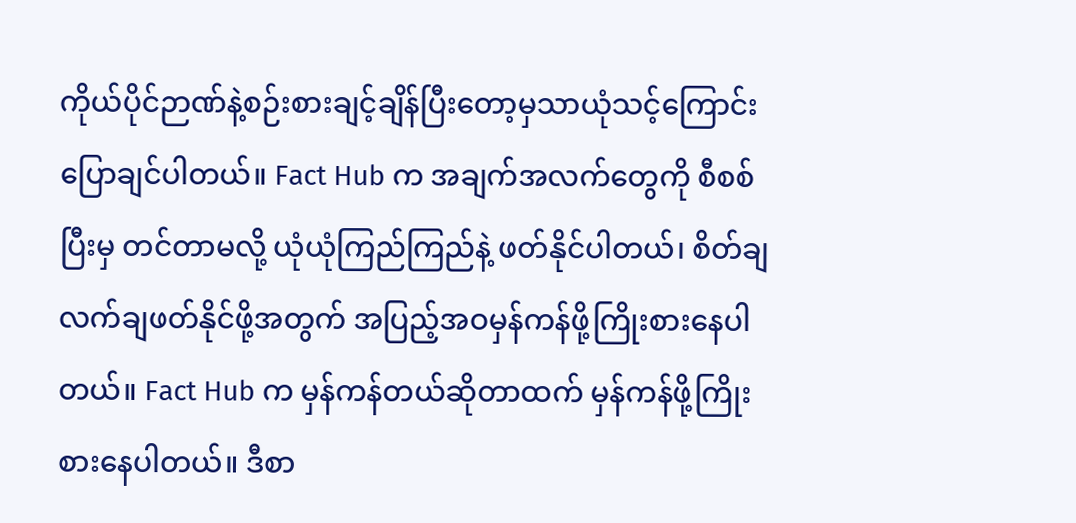ကိုယ်ပိုင်ဉာဏ်နဲ့စဉ်းစားချင့်ချိန်ပြီးတော့မှသာယုံသင့်ကြောင်းပြောချင်ပါတယ်။ Fact Hub က အချက်အလက်တွေကို စီစစ်ပြီးမှ တင်တာမလို့ ယုံယုံကြည်ကြည်နဲ့ ဖတ်နိုင်ပါတယ်၊ စိတ်ချလက်ချဖတ်နိုင်ဖို့အတွက် အပြည့်အဝမှန်ကန်ဖို့ကြိုးစားနေပါတယ်။ Fact Hub က မှန်ကန်တယ်ဆိုတာထက် မှန်ကန်ဖို့ကြိုးစားနေပါတယ်။ ဒီစာ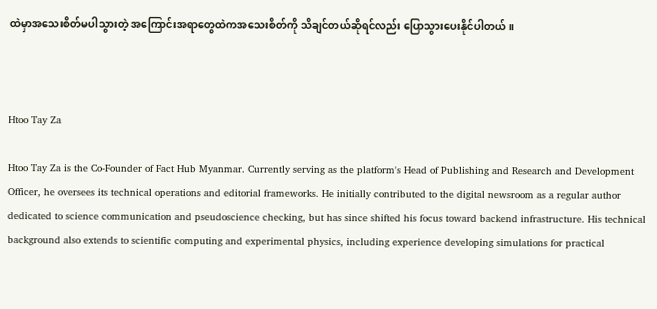ထဲမှာအသေးစိတ်မပါသွားတဲ့ အကြောင်းအရာတွေထဲကအသေးစိတ်ကို သိချင်တယ်ဆိုရင်လည်း ပြောသွားပေးနိုင်ပါတယ်။



Htoo Tay Za

Htoo Tay Za is the Co-Founder of Fact Hub Myanmar. Currently serving as the platform's Head of Publishing and Research and Development Officer, he oversees its technical operations and editorial frameworks. He initially contributed to the digital newsroom as a regular author dedicated to science communication and pseudoscience checking, but has since shifted his focus toward backend infrastructure. His technical background also extends to scientific computing and experimental physics, including experience developing simulations for practical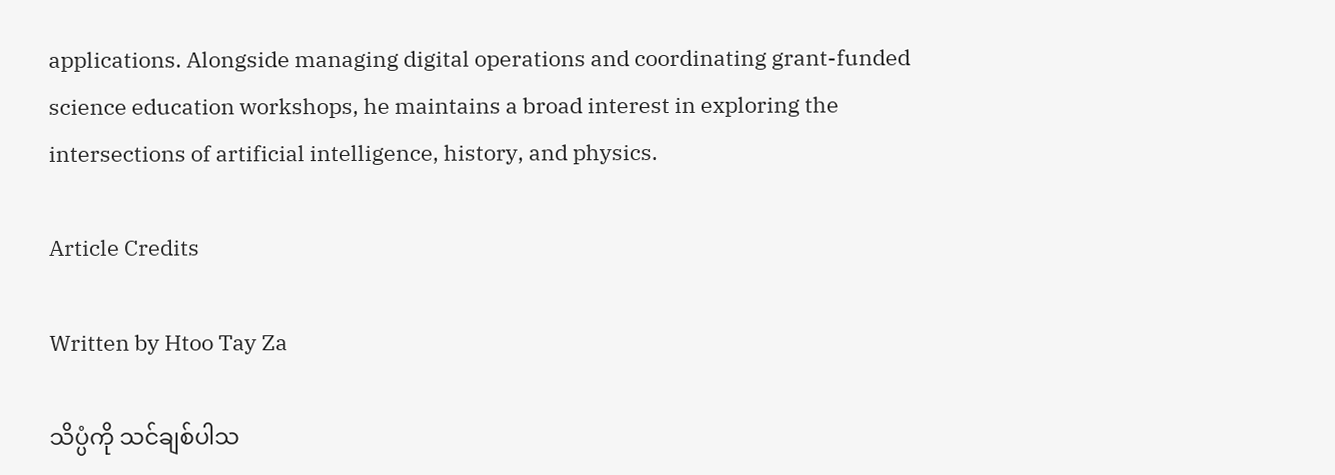applications. Alongside managing digital operations and coordinating grant-funded science education workshops, he maintains a broad interest in exploring the intersections of artificial intelligence, history, and physics.

Article Credits

Written by Htoo Tay Za

သိပ္ပံကို သင်ချစ်ပါသ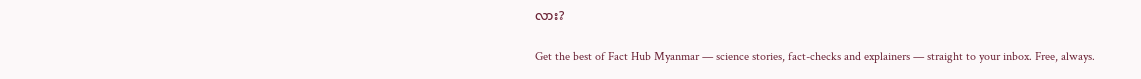လား?

Get the best of Fact Hub Myanmar — science stories, fact-checks and explainers — straight to your inbox. Free, always.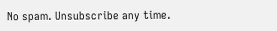No spam. Unsubscribe any time.